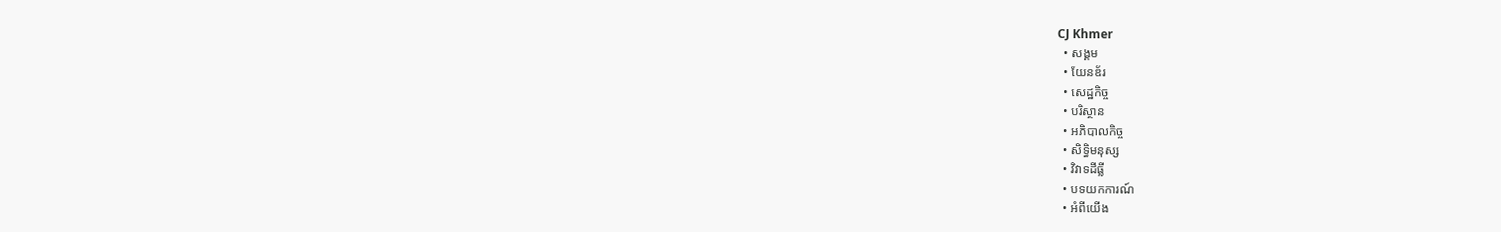CJ Khmer
  • សង្គម
  • យែនឌ័រ
  • សេដ្ឋកិច្ច
  • បរិស្ថាន
  • អភិបាលកិច្ច
  • សិទ្ធិមនុស្ស
  • វិវាទដីធ្លី
  • បទយកការណ៍
  • អំពីយើង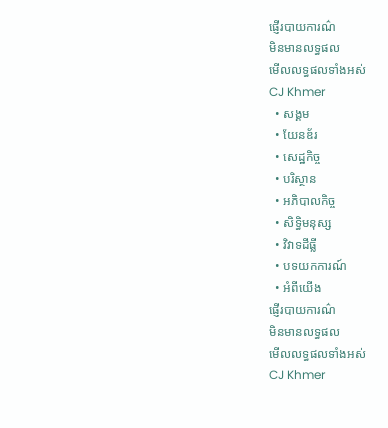ផ្ញើរបាយការណ៌
មិនមានលទ្ធផល
មើលលទ្ធផលទាំងអស់
CJ Khmer
  • សង្គម
  • យែនឌ័រ
  • សេដ្ឋកិច្ច
  • បរិស្ថាន
  • អភិបាលកិច្ច
  • សិទ្ធិមនុស្ស
  • វិវាទដីធ្លី
  • បទយកការណ៍
  • អំពីយើង
ផ្ញើរបាយការណ៌
មិនមានលទ្ធផល
មើលលទ្ធផលទាំងអស់
CJ Khmer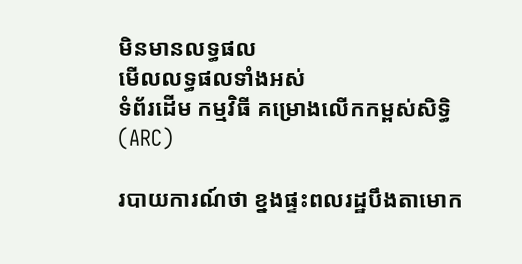មិនមានលទ្ធផល
មើលលទ្ធផលទាំងអស់
ទំព័រដើម កម្មវិធី គម្រោងលើកកម្ពស់សិទ្ធិ (ARC)

របាយការណ៍ថា ខ្នងផ្ទះពលរដ្ឋបឹងតាមោក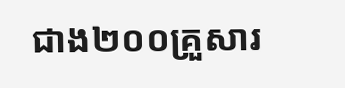ជាង២០០គ្រួសារ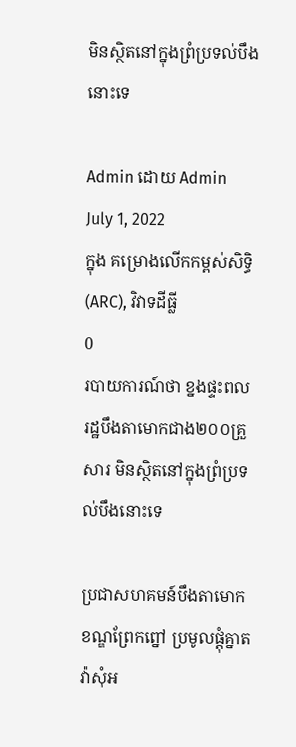មិនស្ថិតនៅក្នុងព្រំប្រទល់បឹងនោះទេ

Admin ដោយ Admin
July 1, 2022
ក្នុង គម្រោងលើកកម្ពស់សិទ្ធិ (ARC), វិវាទដីធ្លី
0
របាយការណ៍ថា ខ្នងផ្ទះពលរដ្ឋបឹងតាមោកជាង២០០គ្រួសារ មិនស្ថិតនៅក្នុងព្រំប្រទល់បឹងនោះទេ

ប្រជាសហគមន៍បឹងតាមោក ខណ្ឌព្រែកព្នៅ ប្រមូលផ្តុំគ្នាតវ៉ាសុំអ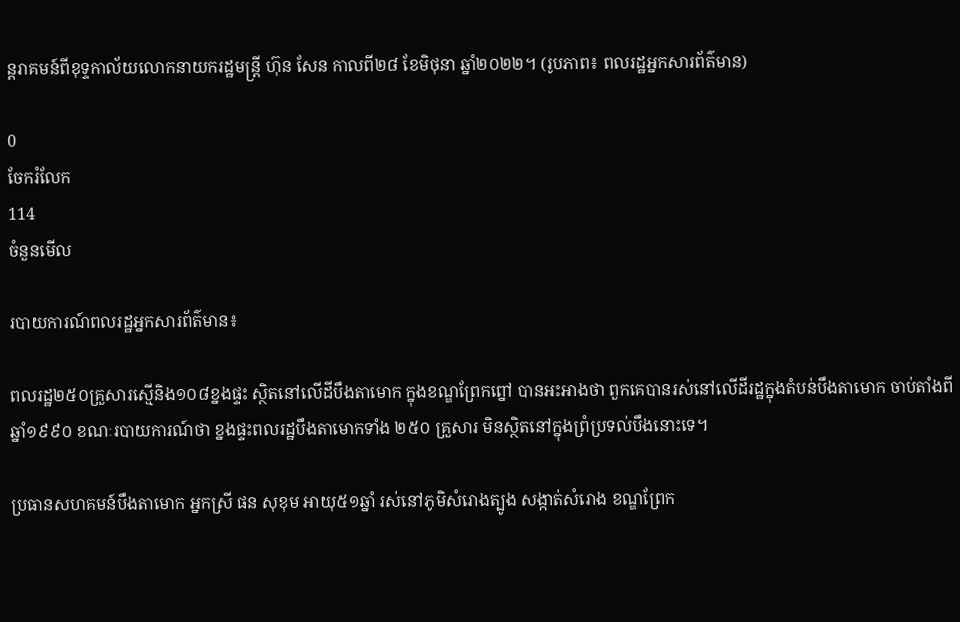ន្តរាគមន៍ពីខុទ្ទកាល័យលោកនាយករដ្ឋមន្ត្រី ហ៊ុន សែន កាលពី២៨ ខែមិថុនា ឆ្នាំ២០២២។ (រូបភាព៖ ពលរដ្ឋអ្នកសារព័ត៌មាន)

0
ចែករំលែក
114
ចំនួនមើល

របាយការណ៍ពលរដ្ឋអ្នកសារព័ត៌មាន៖

ពលរដ្ឋ២៥០គ្រួសារស្មើនិង១០៨ខ្នងផ្ទះ ស្ថិតនៅលើដីបឹងតាមោក ក្នុងខណ្ឌព្រែកព្នៅ បានអះអាងថា ពួកគេបានរស់នៅលើដីរដ្ឋក្នុងតំបន់បឹងតាមោក ចាប់តាំងពីឆ្នាំ១៩៩០ ខណៈរបាយការណ៍ថា ខ្នងផ្ទះពលរដ្ឋបឹងតាមោកទាំង ២៥០ គ្រួសារ មិនស្ថិតនៅក្នុងព្រំប្រទល់បឹងនោះទេ។

ប្រធានសហគមន៍បឹងតាមោក អ្នកស្រី ផន សុខុម អាយុ៥១ឆ្នាំ រស់នៅភូមិសំរោងត្បូង សង្កាត់សំរោង ខណ្ឌព្រែក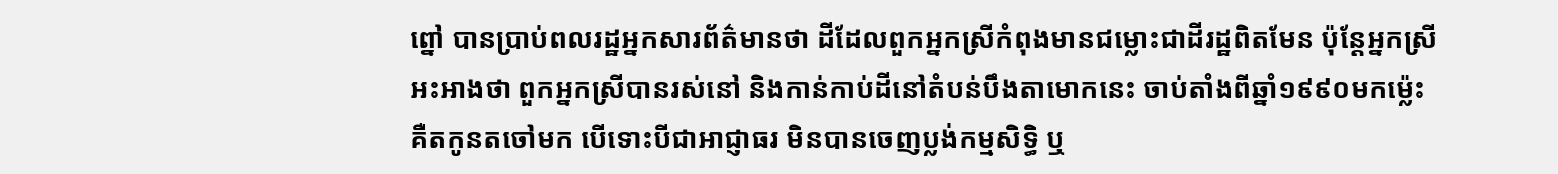ព្នៅ បានប្រាប់ពលរដ្ឋអ្នកសារព័ត៌មានថា ដីដែលពួកអ្នកស្រីកំពុងមានជម្លោះជាដីរដ្ឋពិតមែន ប៉ុន្ដែអ្នកស្រីអះអាងថា ពួកអ្នកស្រីបានរស់នៅ និងកាន់កាប់ដីនៅតំបន់បឹងតាមោកនេះ ចាប់តាំងពីឆ្នាំ១៩៩០មកម៉្លេះ គឺតកូនតចៅមក បើទោះបីជាអាជ្ញាធរ មិនបានចេញប្លង់កម្មសិទ្ធិ ឬ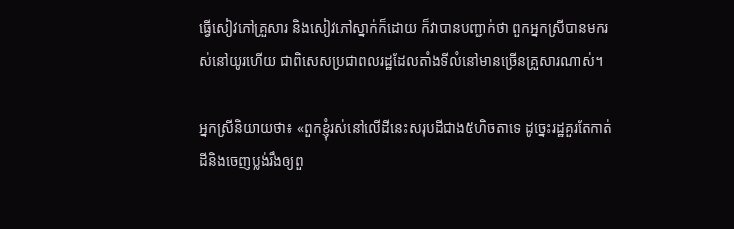ធ្វើសៀវភៅគ្រួសារ និងសៀវភៅស្នាក់ក៏ដោយ ក៏វាបានបញ្ជាក់ថា ពួកអ្នកស្រីបានមករស់នៅយូរហើយ ជាពិសេសប្រជាពលរដ្ឋដែលតាំងទីលំនៅមានច្រើនគ្រួសារណាស់។

អ្នកស្រីនិយាយថា៖ «ពួកខ្ញុំរស់នៅលើដីនេះសរុបដីជាង៥ហិចតាទេ ដូច្នេះរដ្ឋគួរតែកាត់ដីនិងចេញប្លង់រឹងឲ្យពួ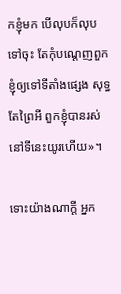កខ្ញុំមក បើលុបក៏លុបទៅចុះ តែកុំបណ្ដេញពួកខ្ញុំឲ្យទៅទីតាំងផ្សេង សុទ្ធតែព្រៃអី ពួកខ្ញុំបានរស់នៅទីនេះយូរហើយ»។

ទោះយ៉ាងណាក្តី អ្នក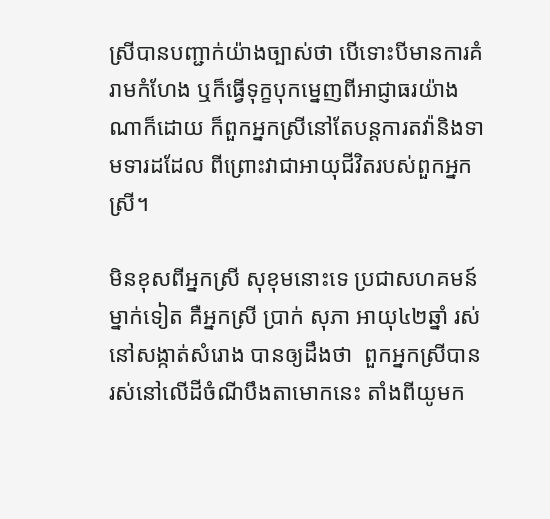ស្រីបានបញ្ជាក់យ៉ាងច្បាស់ថា បើទោះបីមានការគំរាមកំហែង ឬក៏ធ្វើទុក្ខបុកម្នេញពីអាជ្ញាធរយ៉ាងណាក៏ដោយ ក៏ពួកអ្នកស្រីនៅតែបន្ដការតវ៉ានិងទាមទារដដែល ពីព្រោះវាជាអាយុជីវិតរបស់ពួកអ្នកស្រី។

មិនខុសពីអ្នកស្រី សុខុមនោះទេ ប្រជាសហគមន៍ម្នាក់ទៀត គឺអ្នកស្រី ប្រាក់ សុភា អាយុ៤២ឆ្នាំ រស់នៅសង្កាត់សំរោង បានឲ្យដឹងថា  ពួកអ្នកស្រីបានរស់នៅលើដីចំណីបឹងតាមោកនេះ តាំងពីយូមក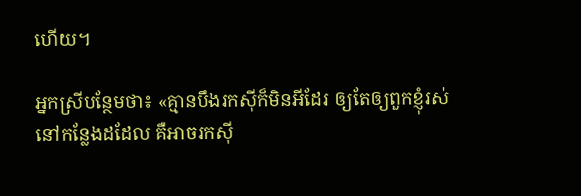ហើយ។

អ្នកស្រីបន្ថែមថា៖ «គ្មានបឹងរកស៊ីក៏មិនអីដែរ ឲ្យតែឲ្យពួកខ្ញុំរស់នៅកន្លែងដដែល គឺអាចរកស៊ី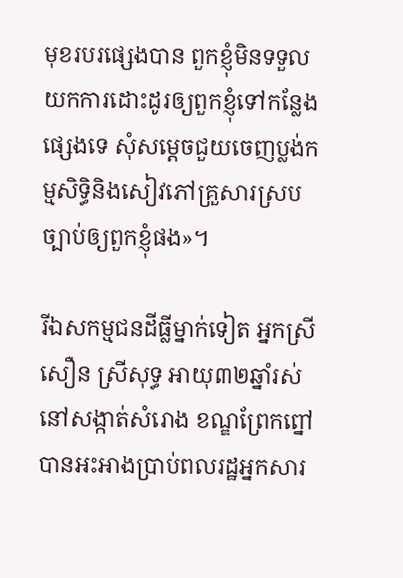មុខរបរផ្សេងបាន ពួកខ្ញុំមិនទទួលយកការដោះដូរឲ្យពួកខ្ញុំទៅកន្លែងផ្សេងទេ សុំសម្ដេចជួយចេញប្លង់កម្មសិទ្ធិនិងសៀវភៅគ្រួសារស្របច្បាប់ឲ្យពួកខ្ញុំផង»។

រីឯសកម្មជនដីធ្លីម្នាក់ទៀត អ្នកស្រី សឿន ស្រីសុទ្ធ អាយុ៣២ឆ្នាំរស់នៅសង្កាត់សំរោង ខណ្ឌព្រែកព្នៅ បានអះអាងប្រាប់ពលរដ្ឋអ្នកសារ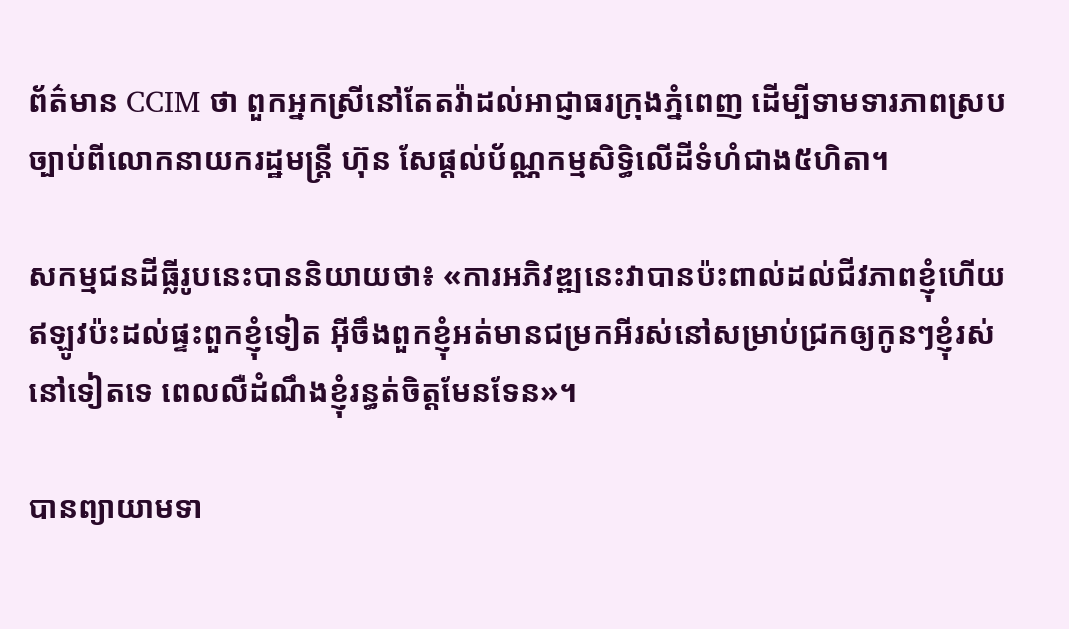ព័ត៌មាន CCIM ថា ពួកអ្នកស្រីនៅតែតវ៉ាដល់អាជ្ញាធរក្រុងភ្នំពេញ ដើម្បីទាមទារភាពស្របច្បាប់ពីលោកនាយករដ្ឋមន្ដ្រី ហ៊ុន សែផ្តល់ប័ណ្ណកម្មសិទ្ធិលើដីទំហំជាង៥ហិតា។

សកម្មជនដីធ្លីរូបនេះបាននិយាយថា៖ «ការអភិវឌ្ឍនេះវាបានប៉ះពាល់ដល់ជីវភាពខ្ញុំហើយ ឥឡូវប៉ះដល់ផ្ទះពួកខ្ញុំទៀត អ៊ីចឹងពួកខ្ញុំអត់មានជម្រកអីរស់នៅសម្រាប់ជ្រកឲ្យកូនៗខ្ញុំរស់នៅទៀតទេ ពេលលឺដំណឹងខ្ញុំរន្ធត់ចិត្តមែនទែន»។

បានព្យាយាមទា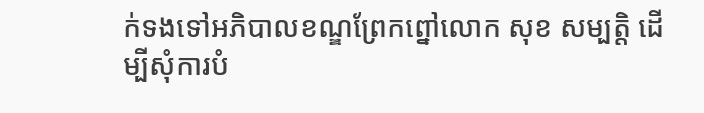ក់ទងទៅអភិបាលខណ្ឌព្រែកព្នៅលោក សុខ សម្បត្តិ ដើម្បីសុំការបំ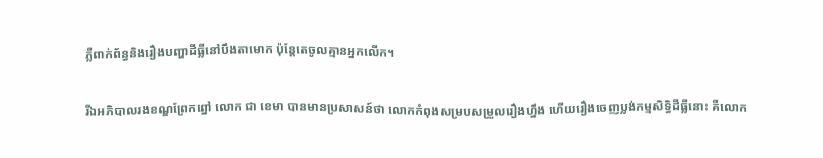ភ្លឺពាក់ព័ន្ធនិងរឿងបញ្ហាដីធ្លីនៅបឹងតាមោក ប៉ុន្ដែតេចូលគ្មានអ្នកលើក។

រីឯអភិបាលរងខណ្ឌព្រែកព្នៅ លោក ជា ខេមា បានមានប្រសាសន៍ថា លោកកំពុងសម្របសម្រួលរឿងហ្នឹង ហើយរឿងចេញប្លង់កម្មសិទ្ធិដីធ្លីនោះ គឺលោក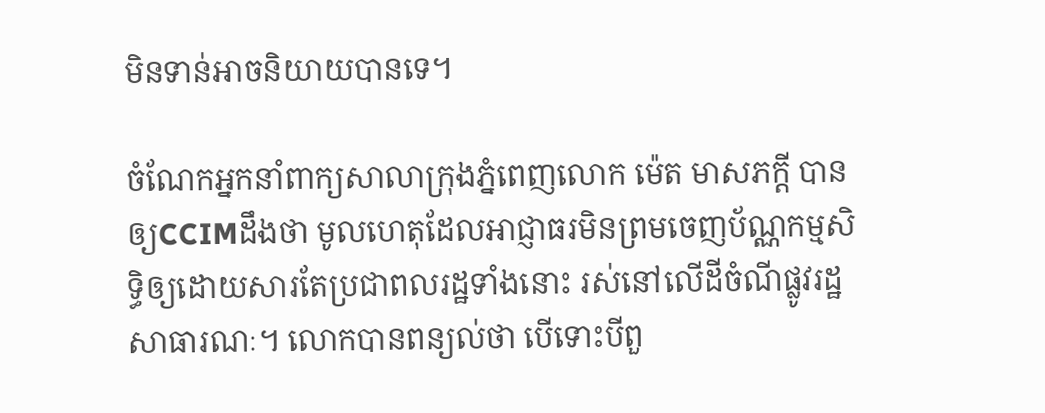មិនទាន់អាចនិយាយបានទេ។

ចំណែកអ្នកនាំពាក្យសាលាក្រុងភ្នំពេញលោក ម៉េត មាសភក្ដី បានឲ្យCCIMដឹងថា មូលហេតុដែលអាជ្ញាធរមិនព្រមចេញប័ណ្ណកម្មសិទ្ធិឲ្យដោយសារតែប្រជាពលរដ្ឋទាំងនោះ រស់នៅលើដីចំណីផ្លូវរដ្ឋសាធារណៈ។ លោកបានពន្យល់ថា បើទោះបីពួ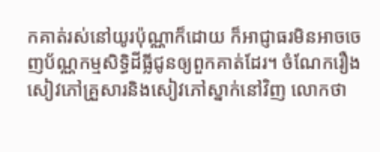កគាត់រស់នៅយូរប៉ុណ្ណាក៏ដោយ ក៏អាជ្ញាធរមិនអាចចេញប័ណ្ណកម្មសិទ្ធិដីធ្លីជូនឲ្យពួកគាត់ដែរ។ ចំណែករឿងសៀវភៅគ្រួសារនិងសៀវភៅស្នាក់នៅវិញ លោកថា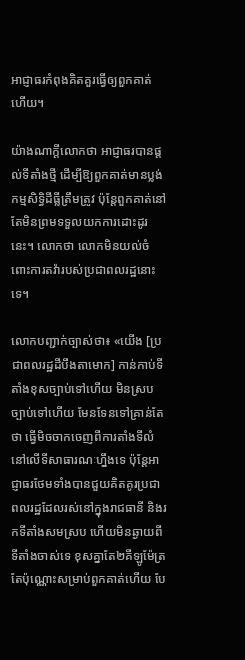អាជ្ញាធរកំពុងគិតគួរធ្វើឲ្យពួកគាត់ហើយ។

យ៉ាងណាក្តីលោកថា អាជ្ញាធរបានផ្តល់ទីតាំងថ្មី ដើម្បីឱ្យពួកគាត់មានប្លង់កម្មសិទ្ធិដីធ្លីត្រឹមត្រូវ ប៉ុន្ដែពួកគាត់នៅតែមិនព្រមទទួលយកការដោះដូរនេះ។ លោកថា លោកមិនយល់ចំពោះការតវ៉ារបស់ប្រជាពលរដ្ឋនោះទេ។

លោកបញ្ជាក់ច្បាស់ថា៖ «យើង [ប្រជាពលរដ្ឋដីបឹងតាមោក] កាន់កាប់ទីតាំងខុសច្បាប់ទៅហើយ មិនស្របច្បាប់ទៅហើយ មែនទែនទៅគ្រាន់តែថា ធ្វើមិចចាកចេញពីការតាំងទីលំនៅលើទីសាធារណៈហ្នឹងទេ ប៉ុន្ដែអាជ្ញាធរថែមទាំងបានជួយគិតគូរប្រជាពលរដ្ឋដែលរស់នៅក្នុងរាជធានី និងរកទីតាំងសមស្រប ហើយមិនឆ្ងាយពីទីតាំងចាស់ទេ ខុសគ្នាតែ២គីឡូម៉ែត្រតែប៉ុណ្ណោះសម្រាប់ពួកគាត់ហើយ បែ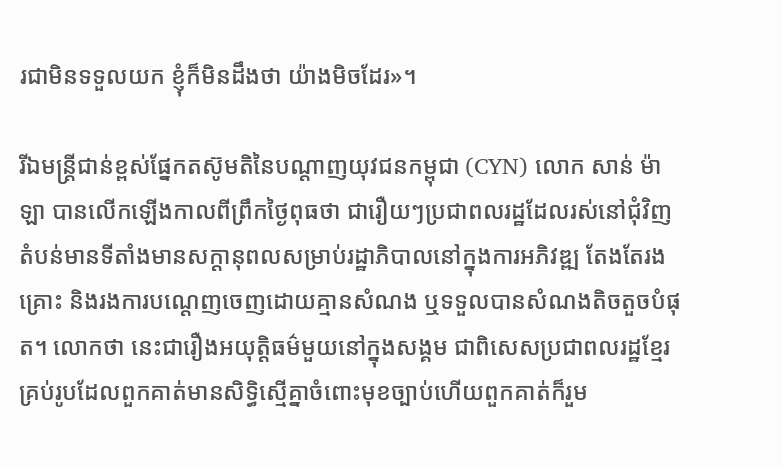រជាមិនទទួលយក ខ្ញុំក៏មិនដឹងថា យ៉ាងមិចដែរ»។

រីឯមន្ដ្រីជាន់ខ្ពស់ផ្នែកតស៊ូមតិនៃបណ្ដាញយុវជនកម្ពុជា (CYN) លោក សាន់ ម៉ាឡា បានលើកឡើងកាលពីព្រឹកថ្ងៃពុធថា ជារឿយៗប្រជាពលរដ្ឋដែលរស់នៅជុំវិញតំបន់មានទីតាំងមានសក្ដានុពលសម្រាប់រដ្ឋាភិបាលនៅក្នុងការអភិវឌ្ឍ តែងតែរងគ្រោះ និងរងការបណ្ដេញចេញដោយគ្មានសំណង ឬទទួលបានសំណងតិចតួចបំផុត។ លោកថា នេះជារឿងអយុត្ដិធម៌មួយនៅក្នុងសង្គម ជាពិសេសប្រជាពលរដ្ឋខ្មែរគ្រប់រូបដែលពួកគាត់មានសិទ្ធិស្មើគ្នាចំពោះមុខច្បាប់ហើយពួកគាត់ក៏រួម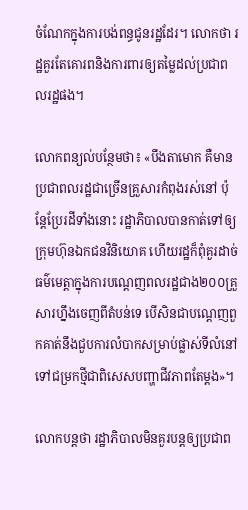ចំណែកក្នុងការបង់ពន្ធជូនរដ្ឋដែរ។ លោកថា រដ្ឋគួរតែគោរពនិងការពារឲ្យតម្លៃដល់ប្រជាពលរដ្ឋផង។

លោកពន្យល់បន្ថែមថា៖ «បឹងតាមោក គឺមានប្រជាពលរដ្ឋជាច្រើនគ្រួសារកំពុងរស់នៅ ប៉ុន្ដែប្រែរដីទាំងនោះ រដ្ឋាភិបាលបានកាត់ទៅឲ្យក្រុមហ៊ុនឯកជនវិនិយោគ ហើយរដ្ឋក៏ពុំគួរដាច់ធម៌មេត្តាក្នុងការបណ្ដេញពលរដ្ឋជាង២០០គ្រួសារហ្នឹងចេញពីតំបន់ទេ បើសិនជាបណ្ដេញពួកគាត់នឹងជួបការលំបាកសម្រាប់ផ្លាស់ទីលំនៅទៅជម្រកថ្មីជាពិសេសបញ្ហាជីវភាពតែម្ដង»។

លោកបន្តថា រដ្ឋាភិបាលមិនគួរបន្ដឲ្យប្រជាព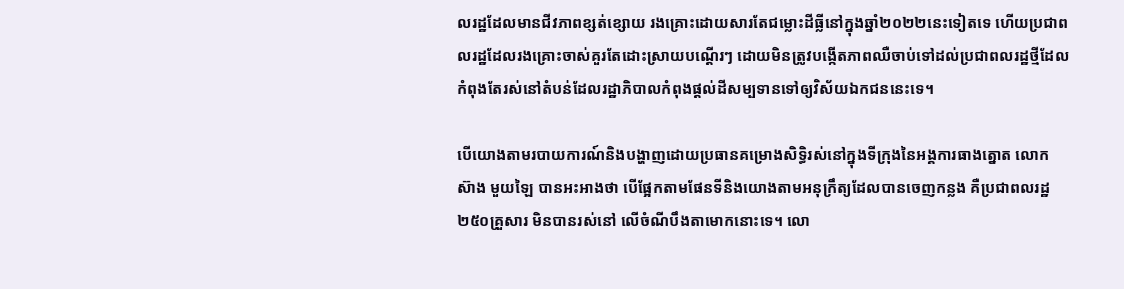លរដ្ឋដែលមានជីវភាពខ្សត់ខ្សោយ រងគ្រោះដោយសារតែជម្លោះដីធ្លីនៅក្នុងឆ្នាំ២០២២នេះទៀតទេ ហើយប្រជាពលរដ្ឋដែលរងគ្រោះចាស់គួរតែដោះស្រាយបណ្ដើរៗ ដោយមិនត្រូវបង្កើតភាពឈឺចាប់ទៅដល់ប្រជាពលរដ្ឋថ្មីដែលកំពុងតែរស់នៅតំបន់ដែលរដ្ឋាភិបាលកំពុងផ្ដល់ដីសម្បទានទៅឲ្យវិស័យឯកជននេះទេ។

បើយោងតាមរបាយការណ៍និងបង្ហាញដោយប្រធានគម្រោងសិទ្ធិរស់នៅក្នុងទីក្រុងនៃអង្គការធាងត្នោត លោក ស៊ាង មួយឡៃ បានអះអាងថា បើផ្អែកតាមផែនទីនិងយោងតាមអនុក្រឹត្យដែលបានចេញកន្លង គឺប្រជាពលរដ្ឋ២៥០គ្រួសារ មិនបានរស់នៅ លើចំណីបឹងតាមោកនោះទេ។ លោ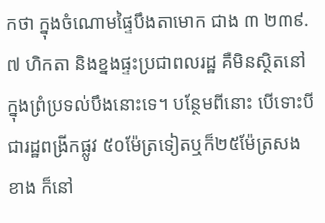កថា ក្នុងចំណោមផ្ទៃបឹងតាមោក ជាង ៣ ២៣៩.៧ ហិកតា និងខ្នងផ្ទះប្រជាពលរដ្ឋ គឺមិនស្ថិតនៅក្នុងព្រំប្រទល់បឹងនោះទេ។ បន្ថែមពីនោះ បើទោះបីជារដ្ឋពង្រីកផ្លូវ ៥០ម៉ែត្រទៀតឬក៏២៥ម៉ែត្រសងខាង ក៏នៅ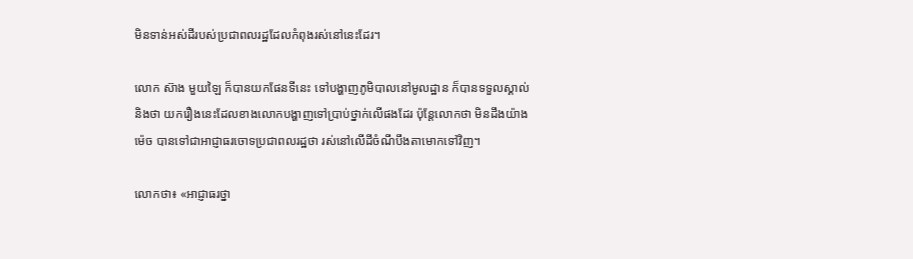មិនទាន់អស់ដីរបស់ប្រជាពលរដ្ឋដែលកំពុងរស់នៅនេះដែរ។

លោក ស៊ាង មួយឡៃ ក៏បានយកផែនទីនេះ ទៅបង្ហាញភូមិបាលនៅមូលដ្ឋាន ក៏បានទទួលស្គាល់និងថា យករឿងនេះដែលខាងលោកបង្ហាញទៅប្រាប់ថ្នាក់លើផងដែរ ប៉ុន្ដែលោកថា មិនដឹងយ៉ាងម៉េច បានទៅជាអាជ្ញាធរចោទប្រជាពលរដ្ឋថា រស់នៅលើដីចំណីបឹងតាមោកទៅវិញ។

លោកថា៖ «អាជ្ញាធរថ្នា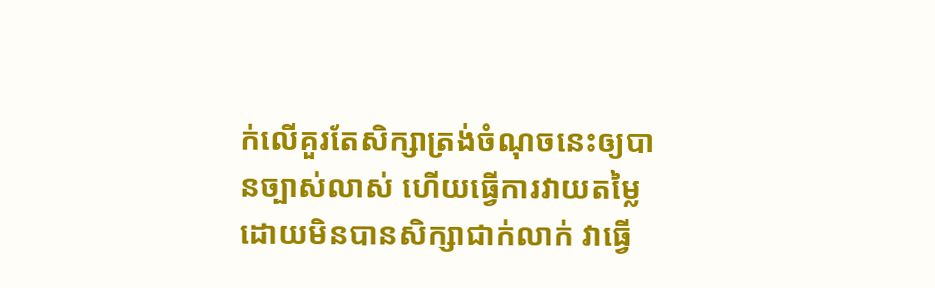ក់លើគួរតែសិក្សាត្រង់ចំណុចនេះឲ្យបានច្បាស់លាស់ ហើយធ្វើការវាយតម្លៃដោយមិនបានសិក្សាជាក់លាក់ វាធ្វើ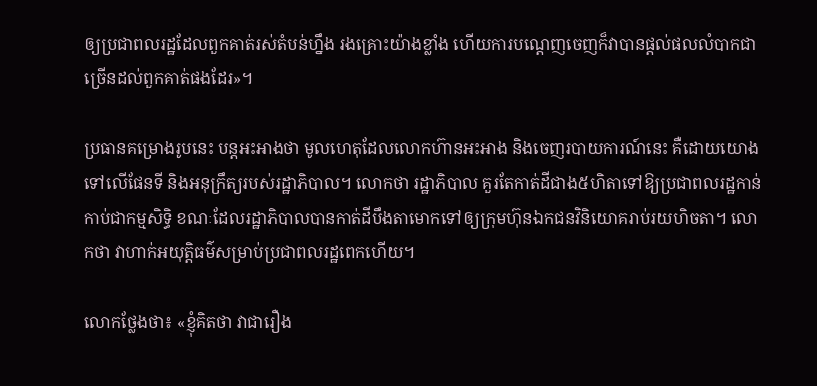ឲ្យប្រជាពលរដ្ឋដែលពួកគាត់រស់តំបន់ហ្នឹង រងគ្រោះយ៉ាងខ្លាំង ហើយការបណ្ដេញចេញក៏វាបានផ្ដល់ផលលំបាកជាច្រើនដល់ពួកគាត់ផងដែរ»។

ប្រធានគម្រោងរូបនេះ បន្ដអះអាងថា មូលហេតុដែលលោកហ៊ានអះអាង និងចេញរបាយការណ៍នេះ គឺដោយយោងទៅលើផែនទី និងអនុក្រឹត្យរបស់រដ្ឋាភិបាល។ លោកថា រដ្ឋាភិបាល គួរតែកាត់ដីជាង៥ហិតាទៅឱ្យប្រជាពលរដ្ឋកាន់កាប់ជាកម្មសិទ្ធិ ខណៈដែលរដ្ឋាភិបាលបានកាត់ដីបឹងតាមោកទៅឲ្យក្រុមហ៊ុនឯកជនវិនិយោគរាប់រយហិចតា។ លោកថា វាហាក់អយុត្តិធម៌សម្រាប់ប្រជាពលរដ្ឋពេកហើយ។

លោកថ្លែងថា៖ «ខ្ញុំគិតថា វាជារឿង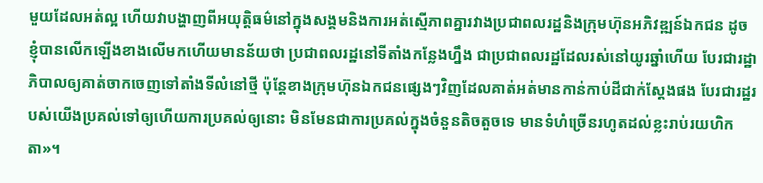មួយដែលអត់ល្អ ហើយវាបង្ហាញពីអយុត្តិធម៌នៅក្នុងសង្គមនិងការអត់ស្មើភាពគ្នារវាងប្រជាពលរដ្ឋនិងក្រុមហ៊ុនអភិវឌ្ឍន៍ឯកជន ដូចខ្ញុំបានលើកឡើងខាងលើមកហើយមានន័យថា ប្រជាពលរដ្ឋនៅទីតាំងកន្លែងហ្នឹង ជាប្រជាពលរដ្ឋដែលរស់នៅយូរឆ្នាំហើយ បែរជារដ្ឋាភិបាលឲ្យគាត់ចាកចេញទៅតាំងទីលំនៅថ្មី ប៉ុន្ដែខាងក្រុមហ៊ុនឯកជនផ្សេងៗវិញដែលគាត់អត់មានកាន់កាប់ដីជាក់ស្ដែងផង បែរជារដ្ឋរបស់យើងប្រគល់ទៅឲ្យហើយការប្រគល់ឲ្យនោះ មិនមែនជាការប្រគល់ក្នុងចំនួនតិចតួចទេ មានទំហំច្រើនរហូតដល់ខ្លះរាប់រយហិកតា»។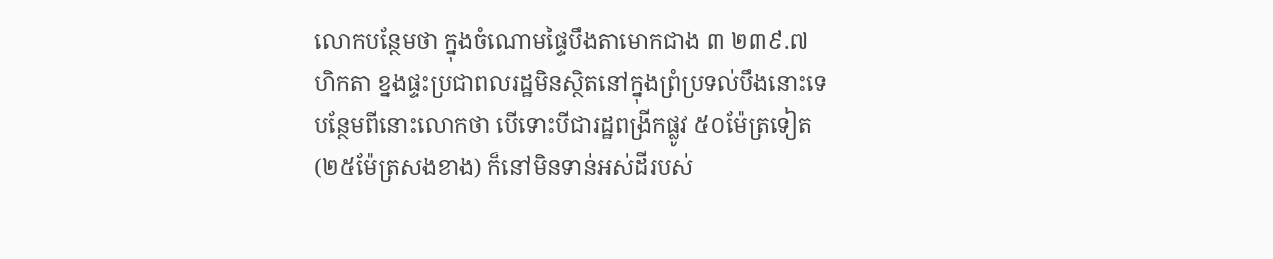លោកបន្ថែមថា ក្នុងចំណោមផ្ទៃបឹងតាមោកជាង ៣ ២៣៩.៧ ហិកតា ខ្នងផ្ទះប្រជាពលរដ្ឋមិនស្ថិតនៅក្នុងព្រំប្រទល់បឹងនោះទេ បន្ថែមពីនោះលោកថា បើទោះបីជារដ្ឋពង្រីកផ្លូវ ៥០ម៉ែត្រទៀត (២៥ម៉ែត្រសងខាង) ក៏នៅមិនទាន់អស់ដីរបស់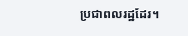ប្រជាពលរដ្ឋដែរ។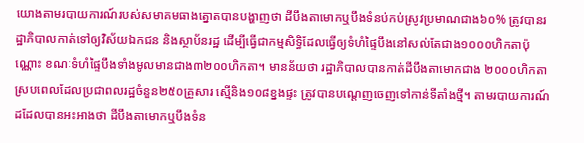យោងតាមរបាយការណ៍របស់សមាគមធាងត្នោតបានបង្ហាញថា ដីបឹងតាមោកឬបឹងទំនប់កប់ស្រូវប្រមាណជាង៦០% ត្រូវបានរដ្ឋាភិបាលកាត់ទៅឲ្យវិស័យឯកជន និងស្ថាប័នរដ្ឋ ដើម្បីធ្វើជាកម្មសិទ្ធិដែលធ្វើឲ្យទំហំផ្ទៃបឹងនៅសល់តែជាង១០០០ហិកតាប៉ុណ្ណោះ ខណៈទំហំផ្ទៃបឹងទាំងមូលមានជាង៣២០០ហិកតា។ មានន័យថា រដ្ឋាភិបាលបានកាត់ដីបឹងតាមោកជាង ២០០០ហិកតា ស្របពេលដែលប្រជាពលរដ្ឋចំនួន២៥០គ្រួសារ ស្មើនិង១០៨ខ្នងផ្ទះ ត្រូវបានបណ្ដេញចេញទៅកាន់ទីតាំងថ្មី។ តាមរបាយការណ៍ដដែលបានអះអាងថា ដីបឹងតាមោកឬបឹងទំន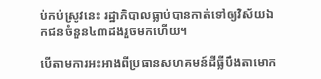ប់កប់ស្រូវនេះ រដ្ឋាភិបាលធ្លាប់បានកាត់ទៅឲ្យវិស័យឯកជនចំនួន៤៣ដងរួចមកហើយ។

បើតាមការអះអាងពីប្រធានសហគមន៍ដីធ្លីបឹងតាមោក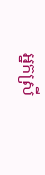អ្នកស្រី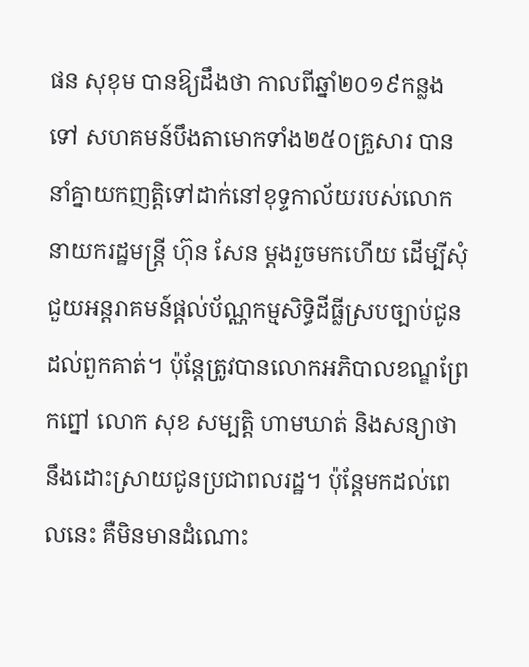ផន សុខុម បានឱ្យដឹងថា កាលពីឆ្នាំ២០១៩កន្លងទៅ សហគមន៍បឹងតាមោកទាំង២៥០គ្រួសារ បាននាំគ្នាយកញត្តិទៅដាក់នៅខុទ្ទកាល័យរបស់លោកនាយករដ្ឋមន្ត្រី ហ៊ុន សែន ម្ដងរួចមកហើយ ដើម្បីសុំជួយអន្តរាគមន៍ផ្តល់ប័ណ្ណកម្មសិទ្ធិដីធ្លីស្របច្បាប់ជូនដល់ពួកគាត់។ ប៉ុន្ដែត្រូវបានលោកអភិបាលខណ្ឌព្រែកព្នៅ លោក សុខ សម្បត្តិ ហាមឃាត់ និងសន្យាថា នឹងដោះស្រាយជូនប្រជាពលរដ្ឋ។ ប៉ុន្ដែមកដល់ពេលនេះ គឺមិនមានដំណោះ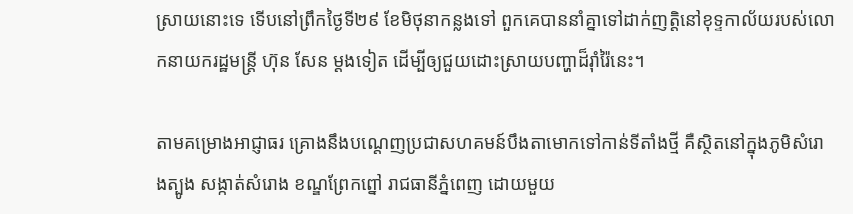ស្រាយនោះទេ ទើបនៅព្រឹកថ្ងៃទី២៩ ខែមិថុនាកន្លងទៅ ពួកគេបាននាំគ្នាទៅដាក់ញត្តិនៅខុទ្ទកាល័យរបស់លោកនាយករដ្ឋមន្ដ្រី ហ៊ុន សែន ម្ដងទៀត ដើម្បីឲ្យជួយដោះស្រាយបញ្ហាដ៏រ៉ាំរ៉ៃនេះ។

តាមគម្រោងអាជ្ញាធរ គ្រោងនឹងបណ្តេញប្រជាសហគមន៍បឹងតាមោកទៅកាន់ទីតាំងថ្មី គឺស្ថិតនៅក្នុងភូមិសំរោងត្បូង សង្កាត់សំរោង ខណ្ឌព្រែកព្នៅ រាជធានីភ្នំពេញ ដោយមួយ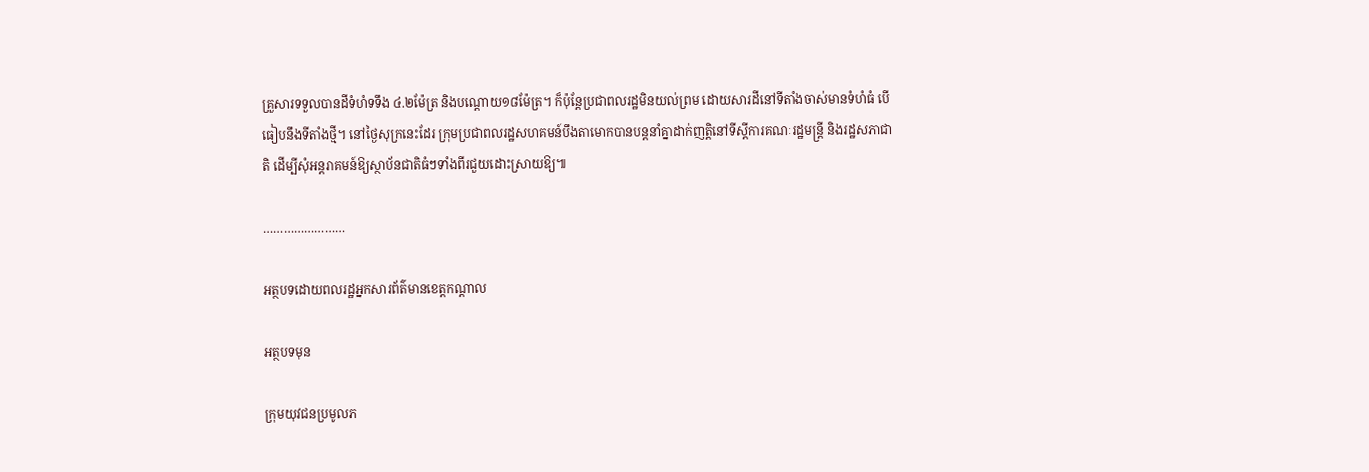គ្រួសារទទួលបានដីទំហំទទឹង ៤.២ម៉ែត្រ និងបណ្ដោយ១៨ម៉ែត្រ។ ក៏ប៉ុន្តែប្រជាពលរដ្ឋមិនយល់ព្រម ដោយសារដីនៅទីតាំងចាស់មានទំហំធំ បើធៀបនឹងទីតាំងថ្មី។ នៅថ្ងៃសុក្រនេះដែរ ក្រុមប្រជាពលរដ្ឋសហគមន៍បឹងតាមោកបានបន្តនាំគ្នាដាក់ញត្តិនៅទីស្តីការគណៈរដ្ឋមន្ត្រី និងរដ្ឋសភាជាតិ ដើម្បីសុំអន្តរាគមន៍ឱ្យស្ថាប័នជាតិធំៗទាំងពីរជួយដោះស្រាយឱ្យ៕

……………………

អត្ថបទដោយពលរដ្ឋអ្នកសារព័ត៌មានខេត្តកណ្តាល

អត្ថបទមុន

ក្រុមយុវជនប្រមូលភ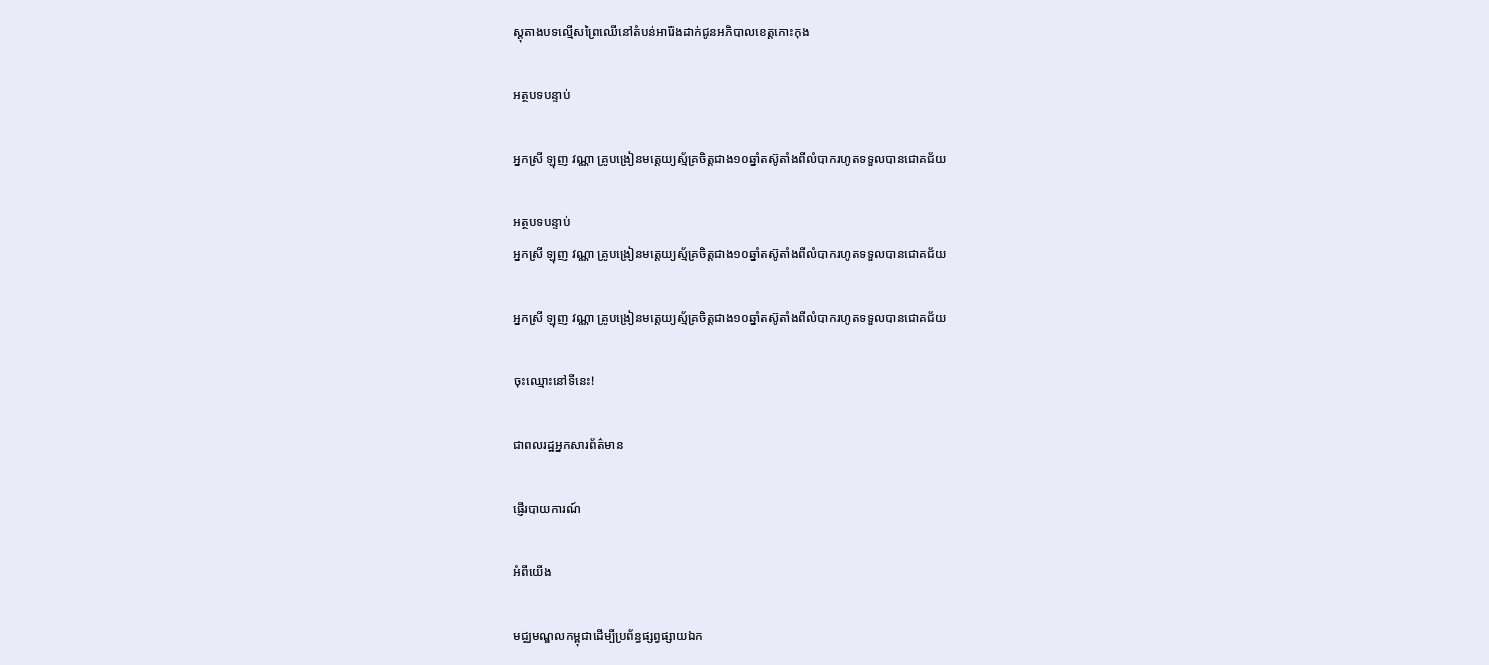ស្តុតាងបទល្មើសព្រៃឈើនៅតំបន់អារ៉ែងដាក់ជូនអភិបាលខេត្ដកោះកុង

អត្ថបទបន្ទាប់

អ្នកស្រី ឡុញ វណ្ណា គ្រូបង្រៀនមត្តេយ្យស្ម័គ្រចិត្តជាង១០ឆ្នាំតស៊ូតាំងពីលំបាករហូតទទួលបានជោគជ័យ

អត្ថបទបន្ទាប់
អ្នកស្រី ឡុញ វណ្ណា គ្រូបង្រៀនមត្តេយ្យស្ម័គ្រចិត្តជាង១០ឆ្នាំតស៊ូតាំងពីលំបាករហូតទទួលបានជោគជ័យ

អ្នកស្រី ឡុញ វណ្ណា គ្រូបង្រៀនមត្តេយ្យស្ម័គ្រចិត្តជាង១០ឆ្នាំតស៊ូតាំងពីលំបាករហូតទទួលបានជោគជ័យ

ចុះឈ្មោះនៅទីនេះ!

ជាពលរដ្ឋអ្នកសារព័ត៌មាន

ផ្ញើរបាយការណ៍

អំពីយើង

មជ្ឈមណ្ឌលកម្ពុជាដើម្បីប្រព័ន្ធផ្សព្វផ្សាយឯក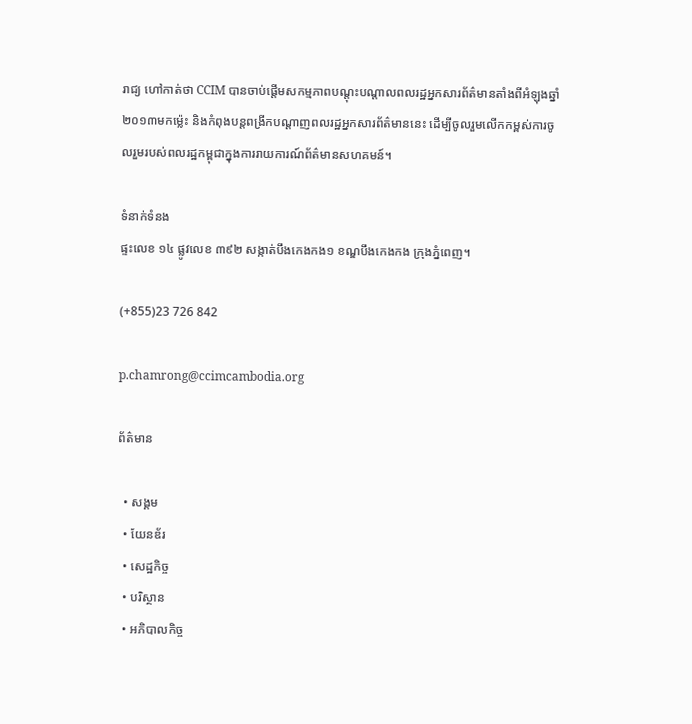រាជ្យ ហៅកាត់ថា CCIM បានចាប់ផ្ដើមសកម្មភាពបណ្ដុះបណ្ដាលពលរដ្ឋអ្នកសារព័ត៌មានតាំងពីអំឡុងឆ្នាំ២០១៣មកម្ល៉េះ និងកំពុងបន្ដពង្រីកបណ្ដាញពលរដ្ឋអ្នកសារព័ត៌មាននេះ ដើម្បីចូលរួមលើកកម្ពស់ការចូលរួមរបស់ពលរដ្ឋកម្ពុជាក្នុងការរាយការណ៍ព័ត៌មានសហគមន៍។

ទំនាក់ទំនង
ផ្ទះលេខ ១៤ ផ្លូវលេខ ៣៩២ សង្កាត់បឹងកេងកង១ ខណ្ឌបឹងកេងកង ក្រុងភ្នំពេញ។

(+855)23 726 842

p.chamrong@ccimcambodia.org

ព័ត៌មាន

  • សង្គម
  • យែនឌ័រ
  • សេដ្ឋកិច្ច
  • បរិស្ថាន
  • អភិបាលកិច្ច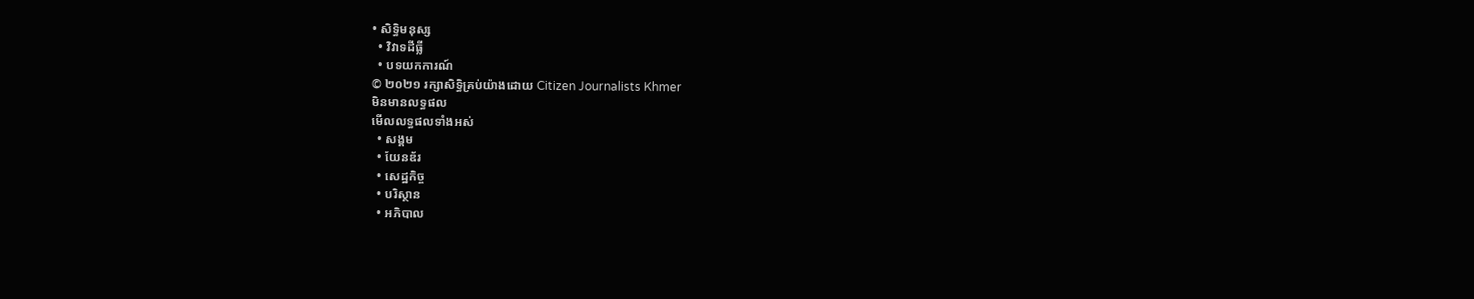• សិទ្ធិមនុស្ស
  • វិវាទដីធ្លី
  • បទយកការណ៍
© ២០២១ រក្សាសិទ្ធិគ្រប់យ៉ាងដោយ Citizen Journalists Khmer
មិនមានលទ្ធផល
មើលលទ្ធផលទាំងអស់
  • សង្គម
  • យែនឌ័រ
  • សេដ្ឋកិច្ច
  • បរិស្ថាន
  • អភិបាល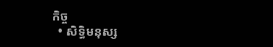កិច្ច
  • សិទ្ធិមនុស្ស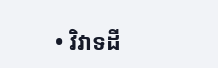• វិវាទដី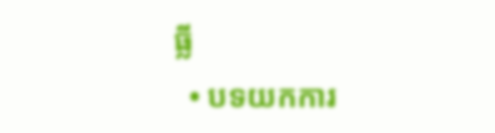ធ្លី
  • បទយកការ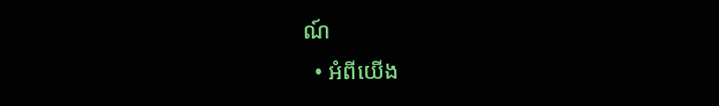ណ៍
  • អំពីយើង